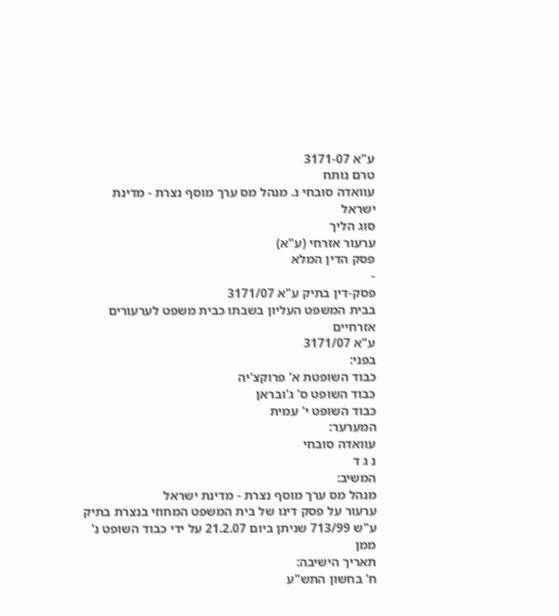ע"א 3171-07
טרם נותח
עוואדה סובחי נ. מנהל מס ערך מוסף נצרת - מדינת ישראל
סוג הליך
ערעור אזרחי (ע"א)
פסק הדין המלא
-
פסק-דין בתיק ע"א 3171/07
בבית המשפט העליון בשבתו כבית משפט לערעורים אזרחיים
ע"א 3171/07
בפני:
כבוד השופטת א' פרוקצ'יה
כבוד השופט ס' ג'ובראן
כבוד השופט י' עמית
המערער:
עוואדה סובחי
נ ג ד
המשיב:
מנהל מס ערך מוסף נצרת - מדינת ישראל
ערעור על פסק דינו של בית המשפט המחוזי בנצרת בתיק ע"ש 713/99 שניתן ביום 21.2.07 על ידי כבוד השופט נ' ממן
תאריך הישיבה:
ח' בחשון התש"ע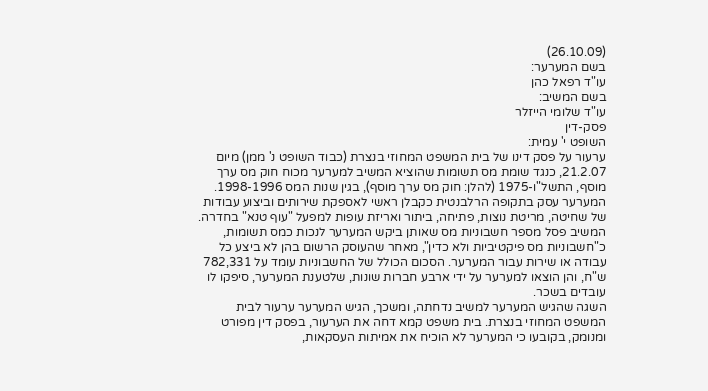(26.10.09)
בשם המערער:
עו"ד רפאל כהן
בשם המשיב:
עו"ד שלומי הייזלר
פסק-דין
השופט י' עמית:
ערעור על פסק דינו של בית המשפט המחוזי בנצרת (כבוד השופט נ' ממן) מיום 21.2.07, כנגד שומת מס תשומות שהוציא המשיב למערער מכוח חוק מס ערך מוסף, התשל"ו-1975 (להלן: חוק מס ערך מוסף), בגין שנות המס 1998-1996.
המערער עסק בתקופה הרלבנטית כקבלן ראשי לאספקת שירותים וביצוע עבודות של שחיטה, מריטת נוצות, פתיחה, ביתור ואריזת עופות למפעל "עוף טנא" בחדרה. המשיב פסל מספר חשבוניות מס שאותן ביקש המערער לנכות כמס תשומות, כ"חשבוניות מס פיקטיביות ולא כדין", מאחר שהעוסק הרשום בהן לא ביצע כל עבודה או שירות עבור המערער. הסכום הכולל של החשבוניות עומד על 782,331 ש"ח, והן הוצאו למערער על ידי ארבע חברות שונות, שלטענת המערער, סיפקו לו עובדים בשכר.
השגה שהגיש המערער למשיב נדחתה, ומשכך, הגיש המערער ערעור לבית המשפט המחוזי בנצרת. בית משפט קמא דחה את הערעור, בפסק דין מפורט ומנומק, בקובעו כי המערער לא הוכיח את אמיתות העסקאות,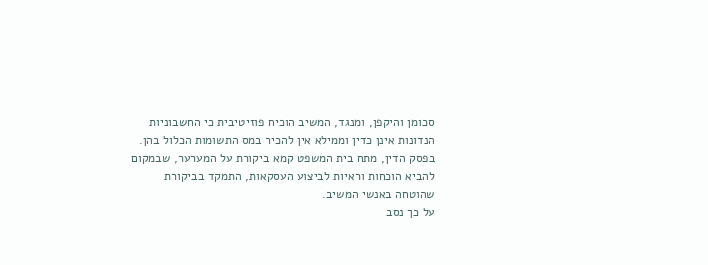סכומן והיקפן, ומנגד, המשיב הוכיח פוזיטיבית כי החשבוניות הנדונות אינן כדין וממילא אין להכיר במס התשומות הכלול בהן. בפסק הדין, מתח בית המשפט קמא ביקורת על המערער, שבמקום להביא הוכחות וראיות לביצוע העסקאות, התמקד בביקורת שהוטחה באנשי המשיב.
על כך נסב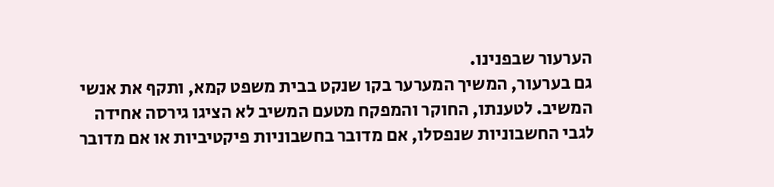הערעור שבפנינו.
גם בערעור, המשיך המערער בקו שנקט בבית משפט קמא, ותקף את אנשי המשיב. לטענתו, החוקר והמפקח מטעם המשיב לא הציגו גירסה אחידה לגבי החשבוניות שנפסלו, אם מדובר בחשבוניות פיקטיביות או אם מדובר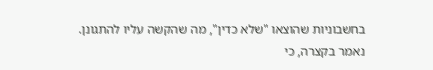בחשבוניות שהוצאו "שלא כדין", מה שהקשה עליו להתגונן.
נאמר בקצרה, כי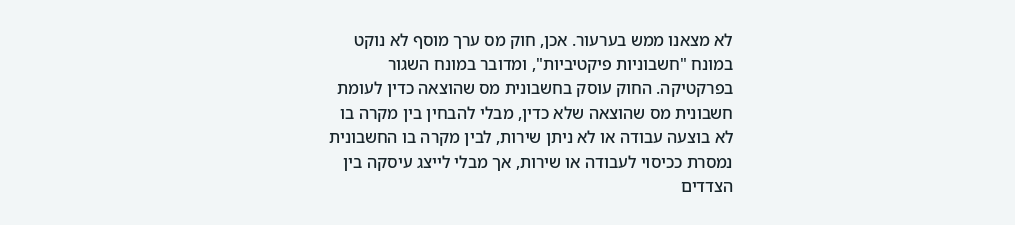לא מצאנו ממש בערעור. אכן, חוק מס ערך מוסף לא נוקט במונח "חשבוניות פיקטיביות", ומדובר במונח השגור בפרקטיקה. החוק עוסק בחשבונית מס שהוצאה כדין לעומת חשבונית מס שהוצאה שלא כדין, מבלי להבחין בין מקרה בו לא בוצעה עבודה או לא ניתן שירות, לבין מקרה בו החשבונית נמסרת ככיסוי לעבודה או שירות, אך מבלי לייצג עיסקה בין הצדדים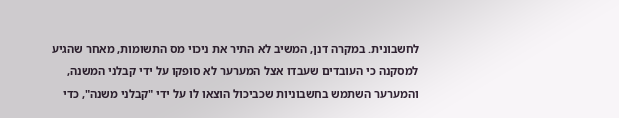לחשבונית. במקרה דנן, המשיב לא התיר את ניכוי מס התשומות, מאחר שהגיע למסקנה כי העובדים שעבדו אצל המערער לא סופקו על ידי קבלני המשנה, והמערער השתמש בחשבוניות שכביכול הוצאו לו על ידי "קבלני משנה", כדי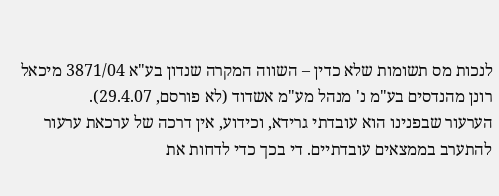לנכות מס תשומות שלא כדין – השווה המקרה שנדון בע"א 3871/04 מיכאל רונן מהנדסים בע"מ נ' מנהל מע"מ אשדוד (לא פורסם, 29.4.07).
הערעור שבפנינו הוא עובדתי גרידא, וכידוע, אין דרכה של ערכאת ערעור להתערב בממצאים עובדתיים. די בכך כדי לדחות את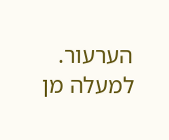הערעור.
למעלה מן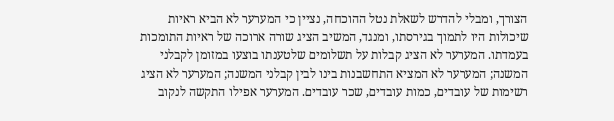הצורך, ומבלי להדרש לשאלת נטל ההוכחה, נציין כי המערער לא הביא ראיות שיכולות היו לתמוך בגירסתו, ומנגד, המשיב הציג שורה ארוכה של ראיות התומכות בעמדתו. המערער לא הציג קבלות על תשלומים שלטענתו בוצעו במזומן לקבלני המשנה; המערער לא המציא התחשבנות בינו לבין קבלני המשנה; המערער לא הציג רשימות של עובדים, כמות עובדים, שכר עובדים. המערער אפילו התקשה לנקוב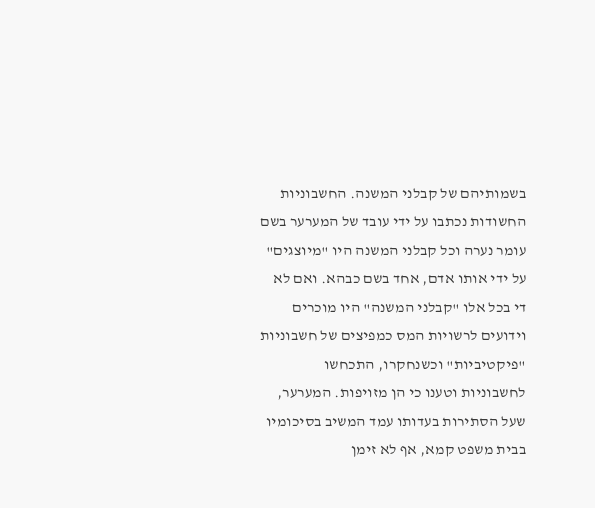בשמותיהם של קבלני המשנה. החשבוניות החשודות נכתבו על ידי עובד של המערער בשם עומר נערה וכל קבלני המשנה היו "מיוצגים" על ידי אותו אדם, אחד בשם כבהא. ואם לא די בכל אלו "קבלני המשנה" היו מוכרים וידועים לרשויות המס כמפיצים של חשבוניות "פיקטיביות" וכשנחקרו, התכחשו לחשבוניות וטענו כי הן מזויפות. המערער, שעל הסתירות בעדותו עמד המשיב בסיכומיו בבית משפט קמא, אף לא זימן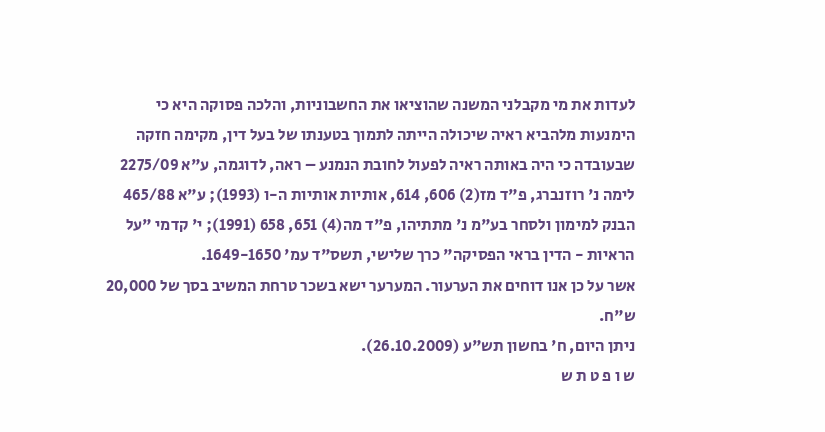לעדות את מי מקבלני המשנה שהוציאו את החשבוניות, והלכה פסוקה היא כי הימנעות מלהביא ראיה שיכולה הייתה לתמוך בטענתו של בעל דין, מקימה חזקה שבעובדה כי היה באותה ראיה לפעול לחובת הנמנע – ראה, לדוגמה, ע"א 2275/09 לימה נ' רוזנברג, פ"ד מז(2) 606, 614, אותיות אותיות ה-ו (1993); ע"א 465/88 הבנק למימון ולסחר בע"מ נ' מתתיהו, פ"ד מה(4) 651, 658 (1991); י' קדמי "על הראיות - הדין בראי הפסיקה" כרך שלישי, תשס"ד עמ' 1649-1650.
אשר על כן אנו דוחים את הערעור. המערער ישא בשכר טרחת המשיב בסך של 20,000 ש"ח.
ניתן היום, ח' בחשון תש"ע (26.10.2009).
ש ו פ ט ת ש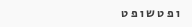ו פ ט ש ו פ ט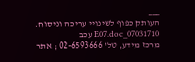___
העותק כפוף לשינויי עריכה וניסוח. 07031710_E07.doc עכב
מרכז מידע, טל' 02-6593666 ; אתר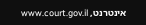אינטרנט, www.court.gov.il